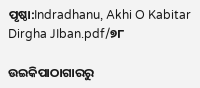ପୃଷ୍ଠା:Indradhanu, Akhi O Kabitar Dirgha JIban.pdf/୭୮

ଉଇକିପାଠାଗାର‌ରୁ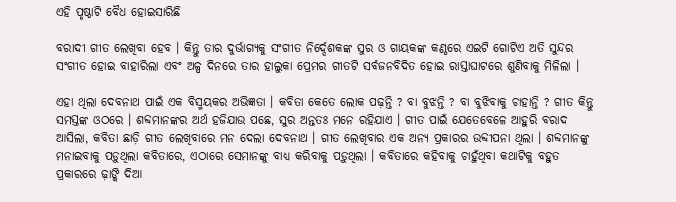ଏହି ପୃଷ୍ଠାଟି ବୈଧ ହୋଇସାରିଛି

ବରାଦୀ ଗୀତ ଲେଖିବା ହେବ । କିନ୍ତୁ ତାର ଦୁର୍ଭାଗ୍ୟକୁ ସଂଗୀତ ନିର୍ଦ୍ଦେଶକଙ୍କ ସୁର ଓ ଗାୟକଙ୍କ କଣ୍ଠରେ ଏଇଟି ଗୋଟିଏ ଅତି ସୁନ୍ଦର ସଂଗୀତ ହୋଇ ବାହାରିଲା ଏବଂ ଅଳ୍ପ ଦିନରେ ତାର ହାଲୁକା ପ୍ରେମର ଗୀତଟି ସର୍ବଜନବିଦିତ ହୋଇ ରାସ୍ତାଘାଟରେ ଶୁଣିବାକୁ ମିଳିଲା ।

ଏହା ଥିଲା ଦେବନାଥ ପାଇଁ ଏକ ବିସ୍ମୟକର ଅଭିଜ୍ଞତା । କବିତା କେତେ ଲୋକ ପଢ଼ନ୍ତି ? ବା ବୁଝନ୍ତି ? ବା ବୁଝିବାକୁ ଚାହାନ୍ତି ? ଗୀତ କିନ୍ତୁ ସମସ୍ତଙ୍କ ଓଠରେ । ଶବ୍ଦମାନଙ୍କର ଅର୍ଥ ହଜିଯାଉ ପଛେ, ସୁର ଅନ୍ତତଃ ମନେ ରହିଯାଏ । ଗୀତ ପାଇଁ ଯେତେବେଳେ ଆହୁରି ବରାଦ ଆସିଲା, କବିତା ଛାଡ଼ି ଗୀତ ଲେଖିବାରେ ମନ ଦେଲା ଦେବନାଥ । ଗୀତ ଲେଖିବାର ଏକ ଅନ୍ୟ ପ୍ରକାରର ଉବ୍ଦୀପନା ଥିଲା । ଶବ୍ଦମାନଙ୍କୁ ମନାଇବାକୁ ପଡ଼ୁଥିଲା କବିତାରେ, ଏଠାରେ ସେମାନଙ୍କୁ ବାଧ୍ୟ କରିବାକୁ ପଡ଼ୁଥିଲା । କବିତାରେ କହିବାକୁ ଚାହୁଁଥିବା କଥାଟିକୁ ବହୁତ ପ୍ରକାରରେ ଢ଼ାଙ୍କି ଦିଆ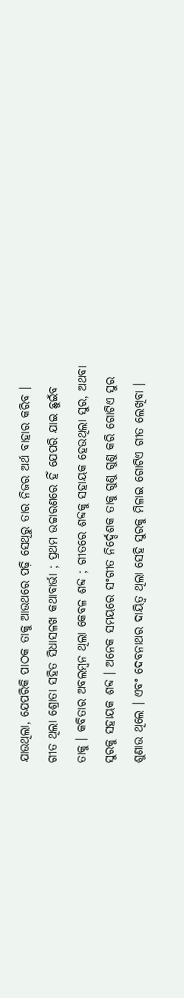ଯାଉଥିଲା, ଯେପରିକି ପାଠକ ତାକୁ ଆଉଥରେ ପଢ଼ି ସେଥିରୁ ତାର ନିଜର ଅର୍ଥ ବାହାର କରିବ । ଗୀତ ଥିଲା ଶ୍ରୋତା ସହିତ ସିଧାସଳଖ କଥାବାର୍ଭା ; ପ୍ରଥମ ଉଚ୍ଚାରଣରେ ହିଁ ଯେପରି ଯାଇ ଛୁଇଁବ ତାକୁ । କବିତାର ଅବଲମ୍ବନ ଥିଲା କେବଳ ଶବ୍ଦ ; ଗୀତରେ ଶବ୍ଦକୁ ସହାୟକ ହେଉଥିଲା ସୁର, ଅଥବା ସୁରକୁ ସହାୟକ ଶବ୍ଦ । ଅନେକ ସମୟରେ ସଂଗୀତ ନିର୍ଦ୍ଦେଶକ ତାକୁ ଗୁଣୁ ଗୁଣୁ କରି ଗୋଟିଏ ସୁର ଶୁଣାଉ ଥିଲେ । ଏବଂ ଦେବନାଥର ଦାୟିତ୍ୱ ଥିଲା ସେହି ସୁରକୁ ମିଳାଇ ଗୋଟିଏ ଗୀତ ଲେଖିବା ।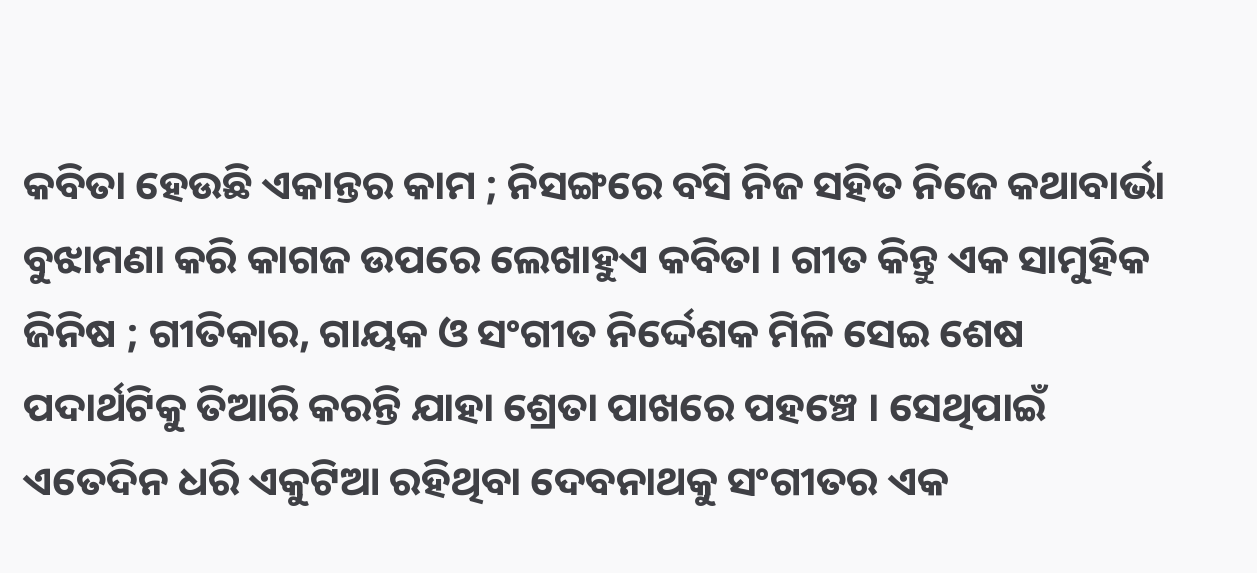କବିତା ହେଉଛି ଏକାନ୍ତର କାମ ; ନିସଙ୍ଗରେ ବସି ନିଜ ସହିତ ନିଜେ କଥାବାର୍ଭା ବୁଝାମଣା କରି କାଗଜ ଉପରେ ଲେଖାହୁଏ କବିତା । ଗୀତ କିନ୍ତୁ ଏକ ସାମୁହିକ ଜିନିଷ ; ଗୀତିକାର, ଗାୟକ ଓ ସଂଗୀତ ନିର୍ଦ୍ଦେଶକ ମିଳି ସେଇ ଶେଷ ପଦାର୍ଥଟିକୁ ତିଆରି କରନ୍ତି ଯାହା ଶ୍ରେତା ପାଖରେ ପହଞ୍ଚେ । ସେଥିପାଇଁ ଏତେଦିନ ଧରି ଏକୁଟିଆ ରହିଥିବା ଦେବନାଥକୁ ସଂଗୀତର ଏକ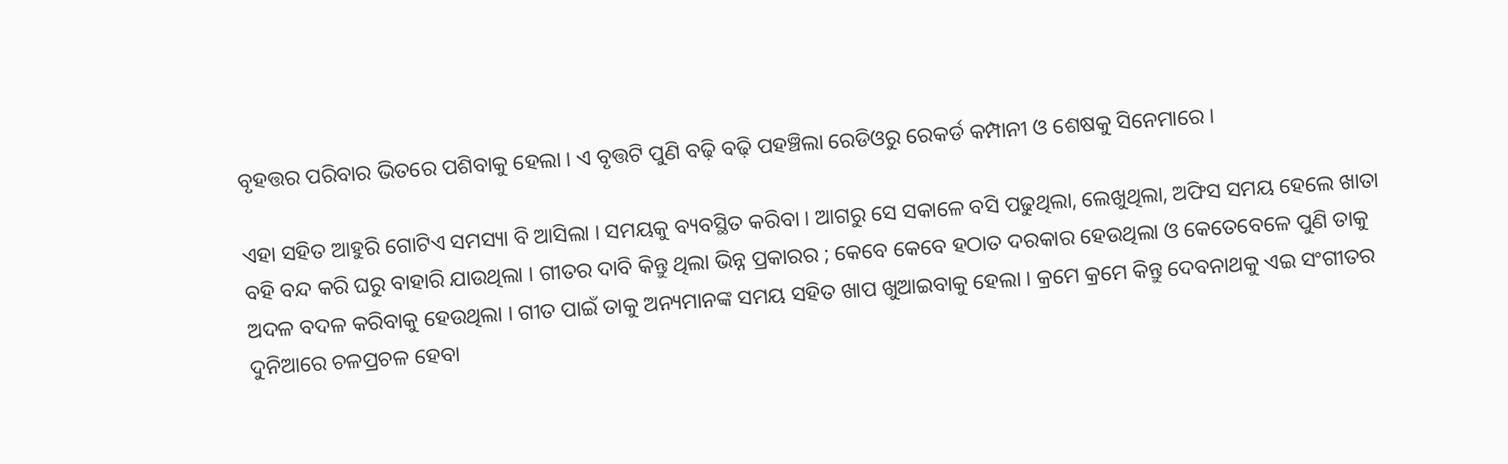ବୃହତ୍ତର ପରିବାର ଭିତରେ ପଶିବାକୁ ହେଲା । ଏ ବୃତ୍ତଟି ପୁଣି ବଢ଼ି ବଢ଼ି ପହଞ୍ଚିଲା ରେଡିଓରୁ ରେକର୍ଡ କମ୍ପାନୀ ଓ ଶେଷକୁ ସିନେମାରେ ।

ଏହା ସହିତ ଆହୁରି ଗୋଟିଏ ସମସ୍ୟା ବି ଆସିଲା । ସମୟକୁ ବ୍ୟବସ୍ଥିତ କରିବା । ଆଗରୁ ସେ ସକାଳେ ବସି ପଢୁଥିଲା, ଲେଖୁଥିଲା, ଅଫିସ ସମୟ ହେଲେ ଖାତା ବହି ବନ୍ଦ କରି ଘରୁ ବାହାରି ଯାଉଥିଲା । ଗୀତର ଦାବି କିନ୍ତୁ ଥିଲା ଭିନ୍ନ ପ୍ରକାରର ; କେବେ କେବେ ହଠାତ ଦରକାର ହେଉଥିଲା ଓ କେତେବେଳେ ପୁଣି ତାକୁ ଅଦଳ ବଦଳ କରିବାକୁ ହେଉଥିଲା । ଗୀତ ପାଇଁ ତାକୁ ଅନ୍ୟମାନଙ୍କ ସମୟ ସହିତ ଖାପ ଖୁଆଇବାକୁ ହେଲା । କ୍ରମେ କ୍ରମେ କିନ୍ତୁ ଦେବନାଥକୁ ଏଇ ସଂଗୀତର ଦୁନିଆରେ ଚଳପ୍ରଚଳ ହେବା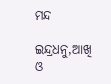ମନ୍ଦ

ଇନ୍ଦ୍ରଧନୁ,ଆଖି ଓ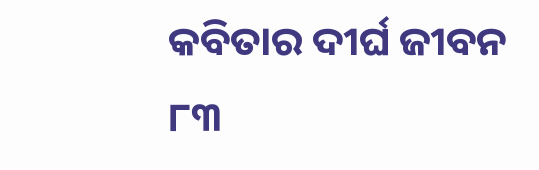କବିତାର ଦୀର୍ଘ ଜୀବନ ୮୩